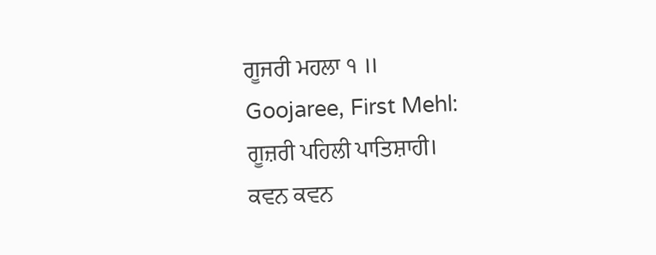ਗੂਜਰੀ ਮਹਲਾ ੧ ॥
Goojaree, First Mehl:
ਗੂਜ਼ਰੀ ਪਹਿਲੀ ਪਾਤਿਸ਼ਾਹੀ।
ਕਵਨ ਕਵਨ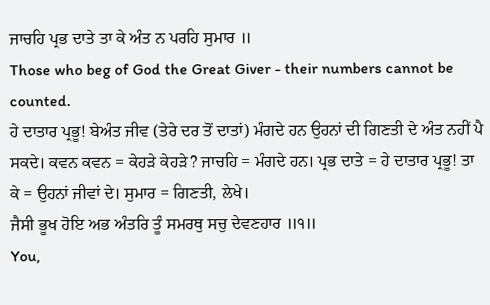ਜਾਚਹਿ ਪ੍ਰਭ ਦਾਤੇ ਤਾ ਕੇ ਅੰਤ ਨ ਪਰਹਿ ਸੁਮਾਰ ॥
Those who beg of God the Great Giver - their numbers cannot be counted.
ਹੇ ਦਾਤਾਰ ਪ੍ਰਭੂ! ਬੇਅੰਤ ਜੀਵ (ਤੇਰੇ ਦਰ ਤੋਂ ਦਾਤਾਂ) ਮੰਗਦੇ ਹਨ ਉਹਨਾਂ ਦੀ ਗਿਣਤੀ ਦੇ ਅੰਤ ਨਹੀਂ ਪੈ ਸਕਦੇ। ਕਵਨ ਕਵਨ = ਕੇਹੜੇ ਕੇਹੜੇ? ਜਾਚਹਿ = ਮੰਗਦੇ ਹਨ। ਪ੍ਰਭ ਦਾਤੇ = ਹੇ ਦਾਤਾਰ ਪ੍ਰਭੂ! ਤਾ ਕੇ = ਉਹਨਾਂ ਜੀਵਾਂ ਦੇ। ਸੁਮਾਰ = ਗਿਣਤੀ, ਲੇਖੇ।
ਜੈਸੀ ਭੂਖ ਹੋਇ ਅਭ ਅੰਤਰਿ ਤੂੰ ਸਮਰਥੁ ਸਚੁ ਦੇਵਣਹਾਰ ॥੧॥
You,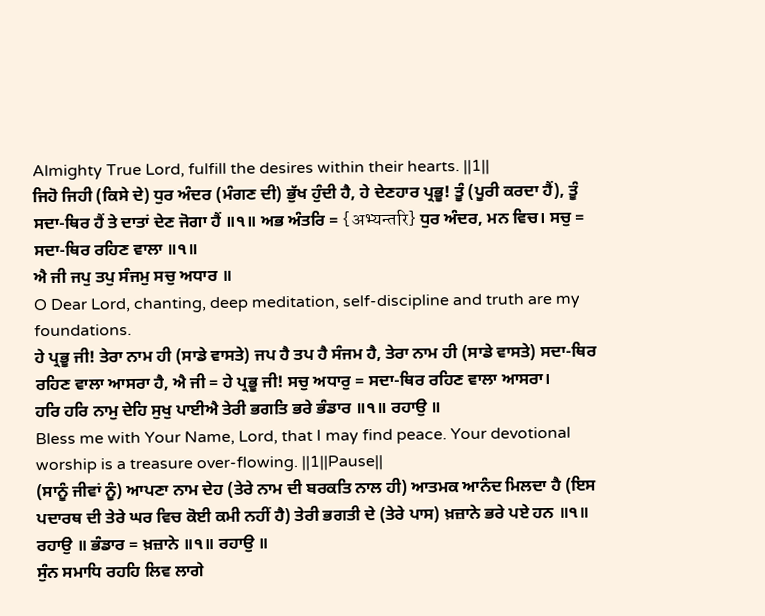Almighty True Lord, fulfill the desires within their hearts. ||1||
ਜਿਹੋ ਜਿਹੀ (ਕਿਸੇ ਦੇ) ਧੁਰ ਅੰਦਰ (ਮੰਗਣ ਦੀ) ਭੁੱਖ ਹੁੰਦੀ ਹੈ, ਹੇ ਦੇਣਹਾਰ ਪ੍ਰਭੂ! ਤੂੰ (ਪੂਰੀ ਕਰਦਾ ਹੈਂ), ਤੂੰ ਸਦਾ-ਥਿਰ ਹੈਂ ਤੇ ਦਾਤਾਂ ਦੇਣ ਜੋਗਾ ਹੈਂ ॥੧॥ ਅਭ ਅੰਤਰਿ = {अभ्यन्तरि} ਧੁਰ ਅੰਦਰ, ਮਨ ਵਿਚ। ਸਚੁ = ਸਦਾ-ਥਿਰ ਰਹਿਣ ਵਾਲਾ ॥੧॥
ਐ ਜੀ ਜਪੁ ਤਪੁ ਸੰਜਮੁ ਸਚੁ ਅਧਾਰ ॥
O Dear Lord, chanting, deep meditation, self-discipline and truth are my foundations.
ਹੇ ਪ੍ਰਭੂ ਜੀ! ਤੇਰਾ ਨਾਮ ਹੀ (ਸਾਡੇ ਵਾਸਤੇ) ਜਪ ਹੈ ਤਪ ਹੈ ਸੰਜਮ ਹੈ, ਤੇਰਾ ਨਾਮ ਹੀ (ਸਾਡੇ ਵਾਸਤੇ) ਸਦਾ-ਥਿਰ ਰਹਿਣ ਵਾਲਾ ਆਸਰਾ ਹੈ, ਐ ਜੀ = ਹੇ ਪ੍ਰਭੂ ਜੀ! ਸਚੁ ਅਧਾਰੁ = ਸਦਾ-ਥਿਰ ਰਹਿਣ ਵਾਲਾ ਆਸਰਾ।
ਹਰਿ ਹਰਿ ਨਾਮੁ ਦੇਹਿ ਸੁਖੁ ਪਾਈਐ ਤੇਰੀ ਭਗਤਿ ਭਰੇ ਭੰਡਾਰ ॥੧॥ ਰਹਾਉ ॥
Bless me with Your Name, Lord, that I may find peace. Your devotional worship is a treasure over-flowing. ||1||Pause||
(ਸਾਨੂੰ ਜੀਵਾਂ ਨੂੰ) ਆਪਣਾ ਨਾਮ ਦੇਹ (ਤੇਰੇ ਨਾਮ ਦੀ ਬਰਕਤਿ ਨਾਲ ਹੀ) ਆਤਮਕ ਆਨੰਦ ਮਿਲਦਾ ਹੈ (ਇਸ ਪਦਾਰਥ ਦੀ ਤੇਰੇ ਘਰ ਵਿਚ ਕੋਈ ਕਮੀ ਨਹੀਂ ਹੈ) ਤੇਰੀ ਭਗਤੀ ਦੇ (ਤੇਰੇ ਪਾਸ) ਖ਼ਜ਼ਾਨੇ ਭਰੇ ਪਏ ਹਨ ॥੧॥ ਰਹਾਉ ॥ ਭੰਡਾਰ = ਖ਼ਜ਼ਾਨੇ ॥੧॥ ਰਹਾਉ ॥
ਸੁੰਨ ਸਮਾਧਿ ਰਹਹਿ ਲਿਵ ਲਾਗੇ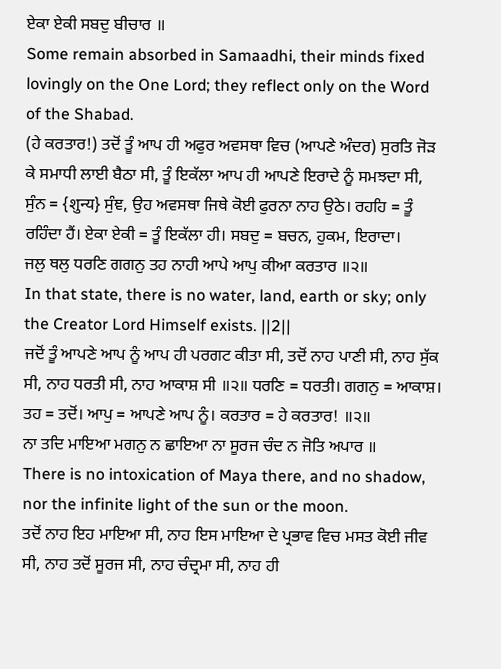ਏਕਾ ਏਕੀ ਸਬਦੁ ਬੀਚਾਰ ॥
Some remain absorbed in Samaadhi, their minds fixed lovingly on the One Lord; they reflect only on the Word of the Shabad.
(ਹੇ ਕਰਤਾਰ!) ਤਦੋਂ ਤੂੰ ਆਪ ਹੀ ਅਫੁਰ ਅਵਸਥਾ ਵਿਚ (ਆਪਣੇ ਅੰਦਰ) ਸੁਰਤਿ ਜੋੜ ਕੇ ਸਮਾਧੀ ਲਾਈ ਬੈਠਾ ਸੀ, ਤੂੰ ਇਕੱਲਾ ਆਪ ਹੀ ਆਪਣੇ ਇਰਾਦੇ ਨੂੰ ਸਮਝਦਾ ਸੀ, ਸੁੰਨ = {शुन्य} ਸੁੰਞ, ਉਹ ਅਵਸਥਾ ਜਿਥੇ ਕੋਈ ਫੁਰਨਾ ਨਾਹ ਉਠੇ। ਰਹਹਿ = ਤੂੰ ਰਹਿੰਦਾ ਹੈਂ। ਏਕਾ ਏਕੀ = ਤੂੰ ਇਕੱਲਾ ਹੀ। ਸਬਦੁ = ਬਚਨ, ਹੁਕਮ, ਇਰਾਦਾ।
ਜਲੁ ਥਲੁ ਧਰਣਿ ਗਗਨੁ ਤਹ ਨਾਹੀ ਆਪੇ ਆਪੁ ਕੀਆ ਕਰਤਾਰ ॥੨॥
In that state, there is no water, land, earth or sky; only the Creator Lord Himself exists. ||2||
ਜਦੋਂ ਤੂੰ ਆਪਣੇ ਆਪ ਨੂੰ ਆਪ ਹੀ ਪਰਗਟ ਕੀਤਾ ਸੀ, ਤਦੋਂ ਨਾਹ ਪਾਣੀ ਸੀ, ਨਾਹ ਸੁੱਕ ਸੀ, ਨਾਹ ਧਰਤੀ ਸੀ, ਨਾਹ ਆਕਾਸ਼ ਸੀ ॥੨॥ ਧਰਣਿ = ਧਰਤੀ। ਗਗਨੁ = ਆਕਾਸ਼। ਤਹ = ਤਦੋਂ। ਆਪੁ = ਆਪਣੇ ਆਪ ਨੂੰ। ਕਰਤਾਰ = ਹੇ ਕਰਤਾਰ! ॥੨॥
ਨਾ ਤਦਿ ਮਾਇਆ ਮਗਨੁ ਨ ਛਾਇਆ ਨਾ ਸੂਰਜ ਚੰਦ ਨ ਜੋਤਿ ਅਪਾਰ ॥
There is no intoxication of Maya there, and no shadow, nor the infinite light of the sun or the moon.
ਤਦੋਂ ਨਾਹ ਇਹ ਮਾਇਆ ਸੀ, ਨਾਹ ਇਸ ਮਾਇਆ ਦੇ ਪ੍ਰਭਾਵ ਵਿਚ ਮਸਤ ਕੋਈ ਜੀਵ ਸੀ, ਨਾਹ ਤਦੋਂ ਸੂਰਜ ਸੀ, ਨਾਹ ਚੰਦ੍ਰਮਾ ਸੀ, ਨਾਹ ਹੀ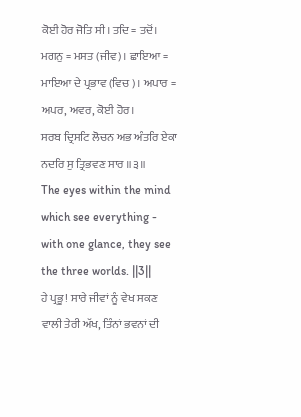ਕੋਈ ਹੋਰ ਜੋਤਿ ਸੀ। ਤਦਿ = ਤਦੋਂ। ਮਗਨੁ = ਮਸਤ (ਜੀਵ)। ਛਾਇਆ = ਮਾਇਆ ਦੇ ਪ੍ਰਭਾਵ (ਵਿਚ)। ਅਪਾਰ = ਅਪਰ, ਅਵਰ, ਕੋਈ ਹੋਰ।
ਸਰਬ ਦ੍ਰਿਸਟਿ ਲੋਚਨ ਅਭ ਅੰਤਰਿ ਏਕਾ ਨਦਰਿ ਸੁ ਤ੍ਰਿਭਵਣ ਸਾਰ ॥੩॥
The eyes within the mind which see everything - with one glance, they see the three worlds. ||3||
ਹੇ ਪ੍ਰਭੂ! ਸਾਰੇ ਜੀਵਾਂ ਨੂੰ ਵੇਖ ਸਕਣ ਵਾਲੀ ਤੇਰੀ ਅੱਖ, ਤਿੰਨਾਂ ਭਵਨਾਂ ਦੀ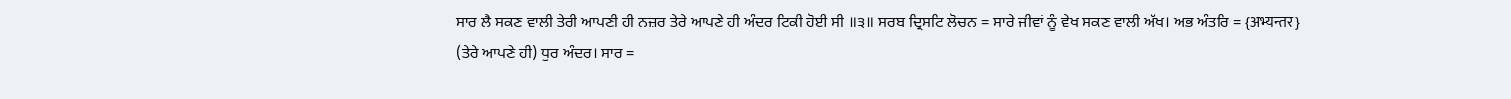ਸਾਰ ਲੈ ਸਕਣ ਵਾਲੀ ਤੇਰੀ ਆਪਣੀ ਹੀ ਨਜ਼ਰ ਤੇਰੇ ਆਪਣੇ ਹੀ ਅੰਦਰ ਟਿਕੀ ਹੋਈ ਸੀ ॥੩॥ ਸਰਬ ਦ੍ਰਿਸਟਿ ਲੋਚਨ = ਸਾਰੇ ਜੀਵਾਂ ਨੂੰ ਵੇਖ ਸਕਣ ਵਾਲੀ ਅੱਖ। ਅਭ ਅੰਤਰਿ = {अभ्यन्तर} (ਤੇਰੇ ਆਪਣੇ ਹੀ) ਧੁਰ ਅੰਦਰ। ਸਾਰ =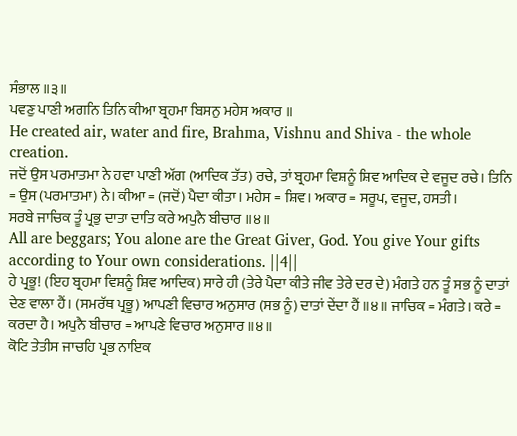ਸੰਭਾਲ ॥੩॥
ਪਵਣੁ ਪਾਣੀ ਅਗਨਿ ਤਿਨਿ ਕੀਆ ਬ੍ਰਹਮਾ ਬਿਸਨੁ ਮਹੇਸ ਅਕਾਰ ॥
He created air, water and fire, Brahma, Vishnu and Shiva - the whole creation.
ਜਦੋਂ ਉਸ ਪਰਮਾਤਮਾ ਨੇ ਹਵਾ ਪਾਣੀ ਅੱਗ (ਆਦਿਕ ਤੱਤ) ਰਚੇ, ਤਾਂ ਬ੍ਰਹਮਾ ਵਿਸ਼ਨੂੰ ਸ਼ਿਵ ਆਦਿਕ ਦੇ ਵਜੂਦ ਰਚੇ। ਤਿਨਿ = ਉਸ (ਪਰਮਾਤਮਾ) ਨੇ। ਕੀਆ = (ਜਦੋਂ) ਪੈਦਾ ਕੀਤਾ। ਮਹੇਸ = ਸ਼ਿਵ। ਅਕਾਰ = ਸਰੂਪ, ਵਜੂਦ, ਹਸਤੀ।
ਸਰਬੇ ਜਾਚਿਕ ਤੂੰ ਪ੍ਰਭੁ ਦਾਤਾ ਦਾਤਿ ਕਰੇ ਅਪੁਨੈ ਬੀਚਾਰ ॥੪॥
All are beggars; You alone are the Great Giver, God. You give Your gifts according to Your own considerations. ||4||
ਹੇ ਪ੍ਰਭੂ! (ਇਹ ਬ੍ਰਹਮਾ ਵਿਸ਼ਨੂੰ ਸ਼ਿਵ ਆਦਿਕ) ਸਾਰੇ ਹੀ (ਤੇਰੇ ਪੈਦਾ ਕੀਤੇ ਜੀਵ ਤੇਰੇ ਦਰ ਦੇ) ਮੰਗਤੇ ਹਨ ਤੂੰ ਸਭ ਨੂੰ ਦਾਤਾਂ ਦੇਣ ਵਾਲਾ ਹੈਂ। (ਸਮਰੱਥ ਪ੍ਰਭੂ) ਆਪਣੀ ਵਿਚਾਰ ਅਨੁਸਾਰ (ਸਭ ਨੂੰ) ਦਾਤਾਂ ਦੇਂਦਾ ਹੈਂ ॥੪॥ ਜਾਚਿਕ = ਮੰਗਤੇ। ਕਰੇ = ਕਰਦਾ ਹੈ। ਅਪੁਨੈ ਬੀਚਾਰ = ਆਪਣੇ ਵਿਚਾਰ ਅਨੁਸਾਰ ॥੪॥
ਕੋਟਿ ਤੇਤੀਸ ਜਾਚਹਿ ਪ੍ਰਭ ਨਾਇਕ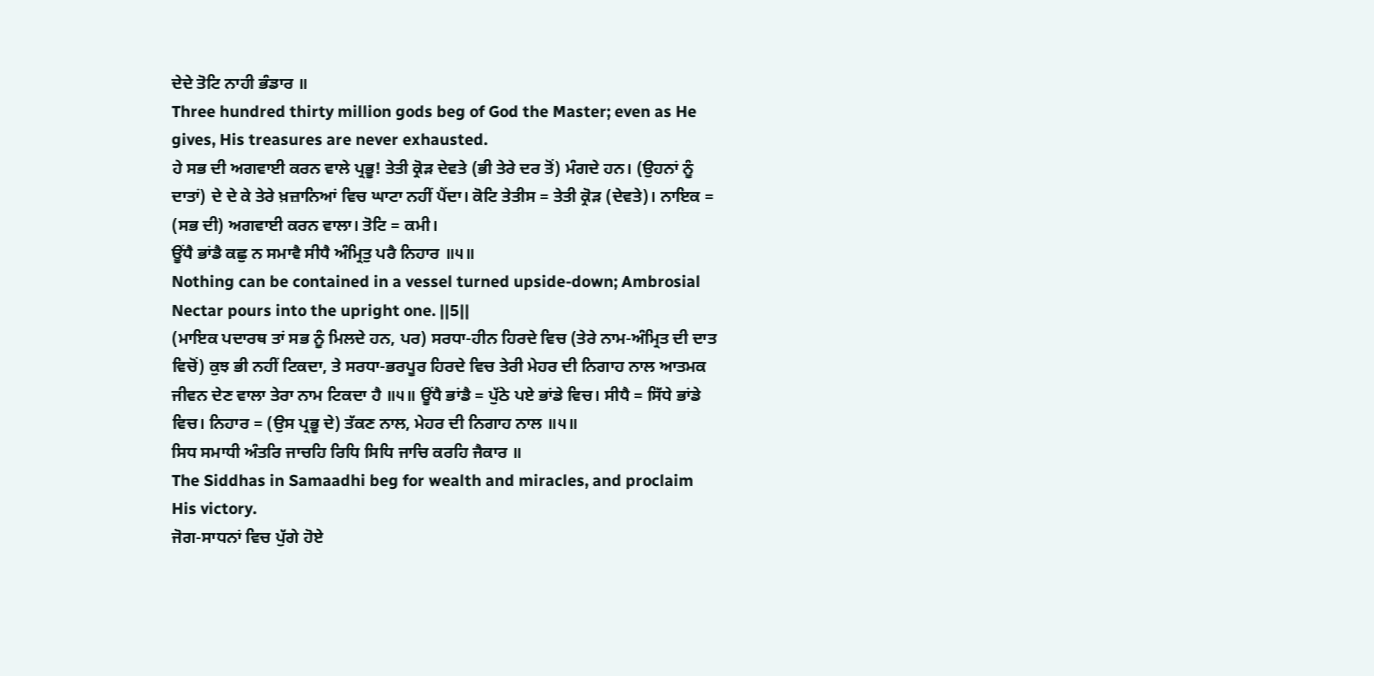ਦੇਦੇ ਤੋਟਿ ਨਾਹੀ ਭੰਡਾਰ ॥
Three hundred thirty million gods beg of God the Master; even as He gives, His treasures are never exhausted.
ਹੇ ਸਭ ਦੀ ਅਗਵਾਈ ਕਰਨ ਵਾਲੇ ਪ੍ਰਭੂ! ਤੇਤੀ ਕ੍ਰੋੜ ਦੇਵਤੇ (ਭੀ ਤੇਰੇ ਦਰ ਤੋਂ) ਮੰਗਦੇ ਹਨ। (ਉਹਨਾਂ ਨੂੰ ਦਾਤਾਂ) ਦੇ ਦੇ ਕੇ ਤੇਰੇ ਖ਼ਜ਼ਾਨਿਆਂ ਵਿਚ ਘਾਟਾ ਨਹੀਂ ਪੈਂਦਾ। ਕੋਟਿ ਤੇਤੀਸ = ਤੇਤੀ ਕ੍ਰੋੜ (ਦੇਵਤੇ)। ਨਾਇਕ = (ਸਭ ਦੀ) ਅਗਵਾਈ ਕਰਨ ਵਾਲਾ। ਤੋਟਿ = ਕਮੀ।
ਊਂਧੈ ਭਾਂਡੈ ਕਛੁ ਨ ਸਮਾਵੈ ਸੀਧੈ ਅੰਮ੍ਰਿਤੁ ਪਰੈ ਨਿਹਾਰ ॥੫॥
Nothing can be contained in a vessel turned upside-down; Ambrosial Nectar pours into the upright one. ||5||
(ਮਾਇਕ ਪਦਾਰਥ ਤਾਂ ਸਭ ਨੂੰ ਮਿਲਦੇ ਹਨ, ਪਰ) ਸਰਧਾ-ਹੀਨ ਹਿਰਦੇ ਵਿਚ (ਤੇਰੇ ਨਾਮ-ਅੰਮ੍ਰਿਤ ਦੀ ਦਾਤ ਵਿਚੋਂ) ਕੁਝ ਭੀ ਨਹੀਂ ਟਿਕਦਾ, ਤੇ ਸਰਧਾ-ਭਰਪੂਰ ਹਿਰਦੇ ਵਿਚ ਤੇਰੀ ਮੇਹਰ ਦੀ ਨਿਗਾਹ ਨਾਲ ਆਤਮਕ ਜੀਵਨ ਦੇਣ ਵਾਲਾ ਤੇਰਾ ਨਾਮ ਟਿਕਦਾ ਹੈ ॥੫॥ ਊਂਧੈ ਭਾਂਡੈ = ਪੁੱਠੇ ਪਏ ਭਾਂਡੇ ਵਿਚ। ਸੀਧੈ = ਸਿੱਧੇ ਭਾਂਡੇ ਵਿਚ। ਨਿਹਾਰ = (ਉਸ ਪ੍ਰਭੂ ਦੇ) ਤੱਕਣ ਨਾਲ, ਮੇਹਰ ਦੀ ਨਿਗਾਹ ਨਾਲ ॥੫॥
ਸਿਧ ਸਮਾਧੀ ਅੰਤਰਿ ਜਾਚਹਿ ਰਿਧਿ ਸਿਧਿ ਜਾਚਿ ਕਰਹਿ ਜੈਕਾਰ ॥
The Siddhas in Samaadhi beg for wealth and miracles, and proclaim His victory.
ਜੋਗ-ਸਾਧਨਾਂ ਵਿਚ ਪੁੱਗੇ ਹੋਏ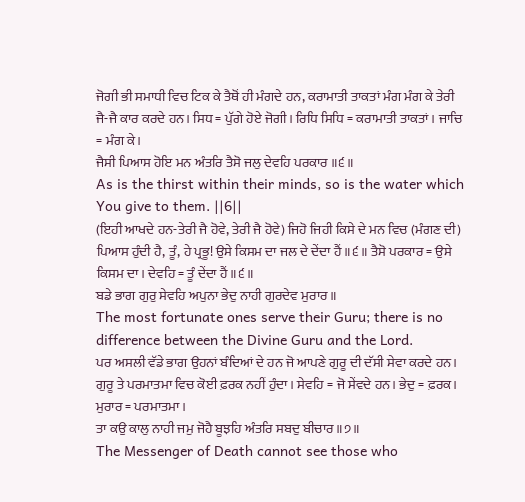ਜੋਗੀ ਭੀ ਸਮਾਧੀ ਵਿਚ ਟਿਕ ਕੇ ਤੈਥੋਂ ਹੀ ਮੰਗਦੇ ਹਨ, ਕਰਾਮਾਤੀ ਤਾਕਤਾਂ ਮੰਗ ਮੰਗ ਕੇ ਤੇਰੀ ਜੈ-ਜੈ ਕਾਰ ਕਰਦੇ ਹਨ। ਸਿਧ = ਪੁੱਗੇ ਹੋਏ ਜੋਗੀ। ਰਿਧਿ ਸਿਧਿ = ਕਰਾਮਾਤੀ ਤਾਕਤਾਂ। ਜਾਚਿ = ਮੰਗ ਕੇ।
ਜੈਸੀ ਪਿਆਸ ਹੋਇ ਮਨ ਅੰਤਰਿ ਤੈਸੋ ਜਲੁ ਦੇਵਹਿ ਪਰਕਾਰ ॥੬॥
As is the thirst within their minds, so is the water which You give to them. ||6||
(ਇਹੀ ਆਖਦੇ ਹਨ-ਤੇਰੀ ਜੈ ਹੋਵੇ, ਤੇਰੀ ਜੈ ਹੋਵੇ) ਜਿਹੋ ਜਿਹੀ ਕਿਸੇ ਦੇ ਮਨ ਵਿਚ (ਮੰਗਣ ਦੀ) ਪਿਆਸ ਹੁੰਦੀ ਹੈ, ਤੂੰ, ਹੇ ਪ੍ਰਭੂ! ਉਸੇ ਕਿਸਮ ਦਾ ਜਲ ਦੇ ਦੇਂਦਾ ਹੈਂ ॥੬॥ ਤੈਸੋ ਪਰਕਾਰ = ਉਸੇ ਕਿਸਮ ਦਾ। ਦੇਵਹਿ = ਤੂੰ ਦੇਂਦਾ ਹੈਂ ॥੬॥
ਬਡੇ ਭਾਗ ਗੁਰੁ ਸੇਵਹਿ ਅਪੁਨਾ ਭੇਦੁ ਨਾਹੀ ਗੁਰਦੇਵ ਮੁਰਾਰ ॥
The most fortunate ones serve their Guru; there is no difference between the Divine Guru and the Lord.
ਪਰ ਅਸਲੀ ਵੱਡੇ ਭਾਗ ਉਹਨਾਂ ਬੰਦਿਆਂ ਦੇ ਹਨ ਜੋ ਆਪਣੇ ਗੁਰੂ ਦੀ ਦੱਸੀ ਸੇਵਾ ਕਰਦੇ ਹਨ। ਗੁਰੂ ਤੇ ਪਰਮਾਤਮਾ ਵਿਚ ਕੋਈ ਫ਼ਰਕ ਨਹੀਂ ਹੁੰਦਾ। ਸੇਵਹਿ = ਜੋ ਸੇਂਵਦੇ ਹਨ। ਭੇਦੁ = ਫ਼ਰਕ। ਮੁਰਾਰ = ਪਰਮਾਤਮਾ।
ਤਾ ਕਉ ਕਾਲੁ ਨਾਹੀ ਜਮੁ ਜੋਹੈ ਬੂਝਹਿ ਅੰਤਰਿ ਸਬਦੁ ਬੀਚਾਰ ॥੭॥
The Messenger of Death cannot see those who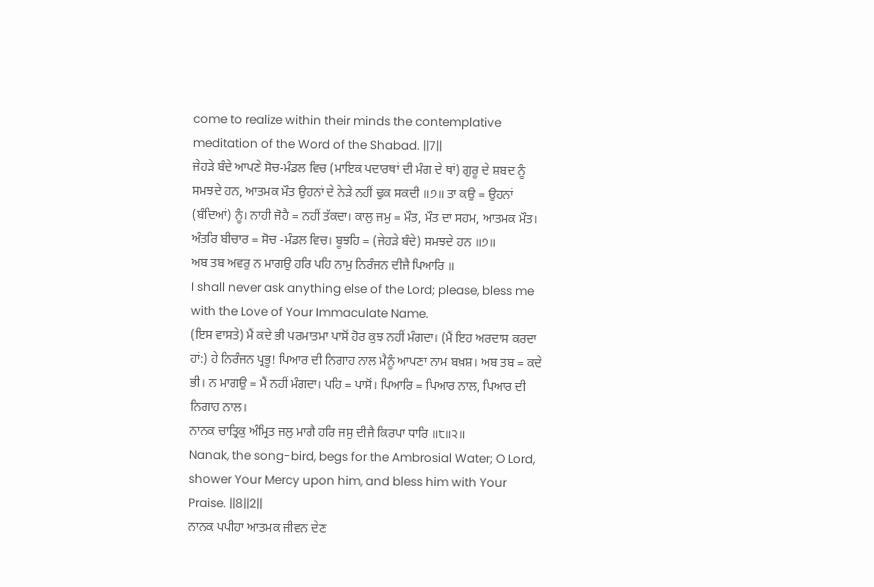come to realize within their minds the contemplative meditation of the Word of the Shabad. ||7||
ਜੇਹੜੇ ਬੰਦੇ ਆਪਣੇ ਸੋਚ-ਮੰਡਲ ਵਿਚ (ਮਾਇਕ ਪਦਾਰਥਾਂ ਦੀ ਮੰਗ ਦੇ ਥਾਂ) ਗੁਰੂ ਦੇ ਸ਼ਬਦ ਨੂੰ ਸਮਝਦੇ ਹਨ, ਆਤਮਕ ਮੌਤ ਉਹਨਾਂ ਦੇ ਨੇੜੇ ਨਹੀਂ ਢੁਕ ਸਕਦੀ ॥੭॥ ਤਾ ਕਉ = ਉਹਨਾਂ (ਬੰਦਿਆਂ) ਨੂੰ। ਨਾਹੀ ਜੋਹੈ = ਨਹੀਂ ਤੱਕਦਾ। ਕਾਲੁ ਜਮੁ = ਮੌਤ, ਮੌਤ ਦਾ ਸਹਮ, ਆਤਮਕ ਮੌਤ। ਅੰਤਰਿ ਬੀਚਾਰ = ਸੋਚ -ਮੰਡਲ ਵਿਚ। ਬੂਝਹਿ = (ਜੇਹੜੇ ਬੰਦੇ) ਸਮਝਦੇ ਹਨ ॥੭॥
ਅਬ ਤਬ ਅਵਰੁ ਨ ਮਾਗਉ ਹਰਿ ਪਹਿ ਨਾਮੁ ਨਿਰੰਜਨ ਦੀਜੈ ਪਿਆਰਿ ॥
I shall never ask anything else of the Lord; please, bless me with the Love of Your Immaculate Name.
(ਇਸ ਵਾਸਤੇ) ਮੈਂ ਕਦੇ ਭੀ ਪਰਮਾਤਮਾ ਪਾਸੋਂ ਹੋਰ ਕੁਝ ਨਹੀਂ ਮੰਗਦਾ। (ਮੈਂ ਇਹ ਅਰਦਾਸ ਕਰਦਾ ਹਾਂ:) ਹੇ ਨਿਰੰਜਨ ਪ੍ਰਭੂ! ਪਿਆਰ ਦੀ ਨਿਗਾਹ ਨਾਲ ਮੈਨੂੰ ਆਪਣਾ ਨਾਮ ਬਖ਼ਸ਼। ਅਬ ਤਬ = ਕਦੇ ਭੀ। ਨ ਮਾਗਉ = ਮੈਂ ਨਹੀਂ ਮੰਗਦਾ। ਪਹਿ = ਪਾਸੋਂ। ਪਿਆਰਿ = ਪਿਆਰ ਨਾਲ, ਪਿਆਰ ਦੀ ਨਿਗਾਹ ਨਾਲ।
ਨਾਨਕ ਚਾਤ੍ਰਿਕੁ ਅੰਮ੍ਰਿਤ ਜਲੁ ਮਾਗੈ ਹਰਿ ਜਸੁ ਦੀਜੈ ਕਿਰਪਾ ਧਾਰਿ ॥੮॥੨॥
Nanak, the song-bird, begs for the Ambrosial Water; O Lord, shower Your Mercy upon him, and bless him with Your Praise. ||8||2||
ਨਾਨਕ ਪਪੀਹਾ ਆਤਮਕ ਜੀਵਨ ਦੇਣ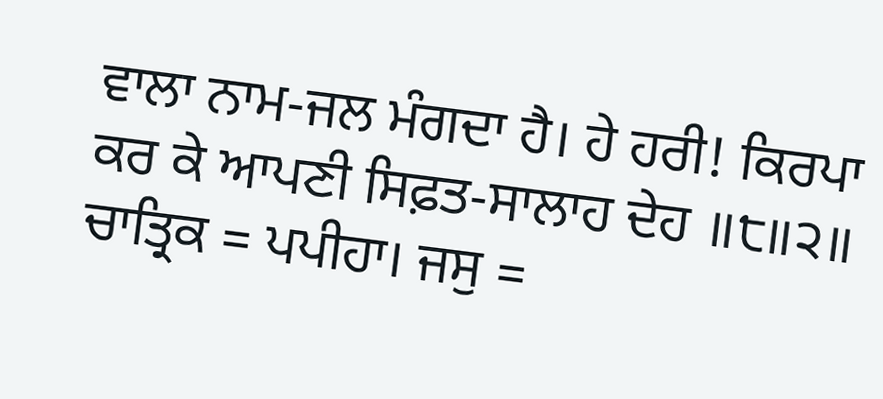ਵਾਲਾ ਨਾਮ-ਜਲ ਮੰਗਦਾ ਹੈ। ਹੇ ਹਰੀ! ਕਿਰਪਾ ਕਰ ਕੇ ਆਪਣੀ ਸਿਫ਼ਤ-ਸਾਲਾਹ ਦੇਹ ॥੮॥੨॥ ਚਾਤ੍ਰਿਕ = ਪਪੀਹਾ। ਜਸੁ =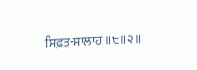ਸਿਫ਼ਤ-ਸਾਲਾਹ ॥੮॥੨॥